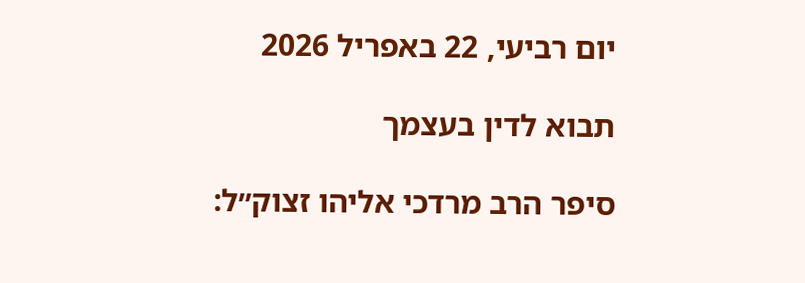יום רביעי, 22 באפריל 2026

תבוא לדין בעצמך

סיפר הרב מרדכי אליהו זצוק״ל: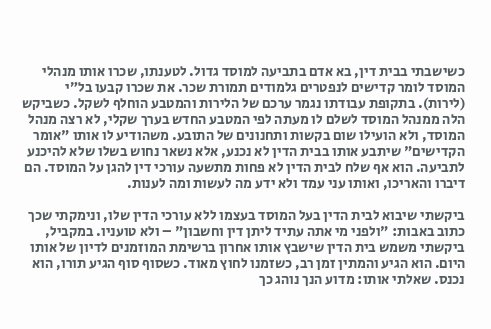כשישבתי בבית דין, בא אדם בתביעה למוסד גדול. לטענתו, שכרו אותו מנהלי המוסד לומר קדישים לנפטרים גלמודים תמורת שכר. את שכרו קבעו בל״י (לירות). בתקופת עבודתו נגמר ערכם של הלירות והמטבע הוחלף לשקל. כשביקש הלה ממנהל המוסד לשלם לו מעתה לפי המטבע החדש בערך שקלי, לא רצה מנהל המוסד, ולא הועילו שום בקשות ותחנונים של התובע. משהודיע לו אותו "אומר הקדישים" שיתבע אותו בבית הדין לא נכנע, אלא נשאר נחוש בשלו שלא להיכנע לתביעה. הוא אף שלח לבית הדין לא פחות מתשעה עורכי דין להגן על המוסד. הם דיברו והאריכו, ואותו עני עמד ולא ידע מה לעשות ומה לענות.

ביקשתי שיבוא לבית הדין בעל המוסד בעצמו ללא עורכי הדין שלו, ונימקתי שכך כתוב באבות: "ולפני מי אתה עתיד ליתן דין וחשבון" – ולא טועניו. במקביל, ביקשתי משמש בית הדין שישבץ אותו אחרון ברשימת המוזמנים לדיון של אותו היום. הוא הגיע והמתין זמן רב, כשזמנו לחוץ מאוד. כשסוף סוף הגיע תורו, הוא נכנס. שאלתי אותו: מדוע הנך נוהג כך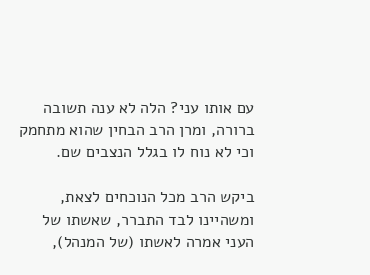עם אותו עני? הלה לא ענה תשובה ברורה, ומרן הרב הבחין שהוא מתחמק וכי לא נוח לו בגלל הנצבים שם.

ביקש הרב מכל הנוכחים לצאת, ומשהיינו לבד התברר, שאשתו של העני אמרה לאשתו (של המנהל),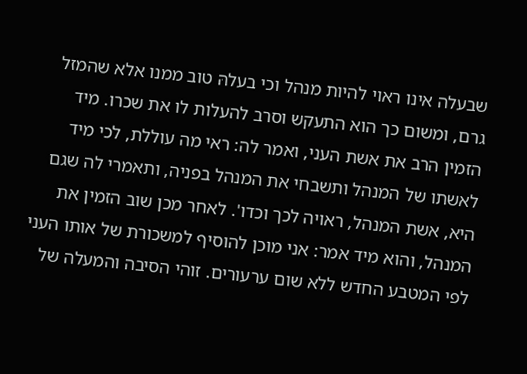שבעלה אינו ראוי להיות מנהל וכי בעלהּ טוב ממנו אלא שהמזל גרם, ומשום כך הוא התעקש וסרב להעלות לו את שכרו. מיד הזמין הרב את אשת העני, ואמר לה: ראי מה עוללת, לכי מיד לאשתו של המנהל ותשבחי את המנהל בפניה, ותאמרי לה שגם היא, אשת המנהל, ראויה לכך וכדו'. לאחר מכן שוב הזמין את המנהל, והוא מיד אמר: אני מוכן להוסיף למשכורת של אותו העני לפי המטבע החדש ללא שום ערעורים. זוהי הסיבה והמעלה של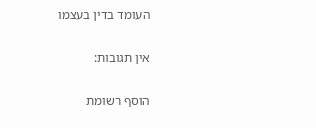העומד בדין בעצמו

אין תגובות:

הוסף רשומת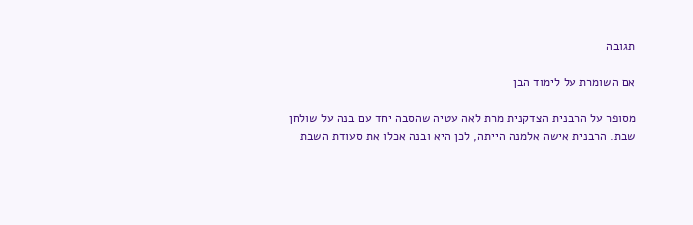תגובה

אם השומרת על לימוד הבן

מסופר על הרבנית הצדקנית מרת לאה עטיה שהסבה יחד עם בנה על שולחן שבת. הרבנית אישה אלמנה הייתה, לכן היא ובנה אכלו את סעודת השבת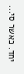יחד. כאשר סי...